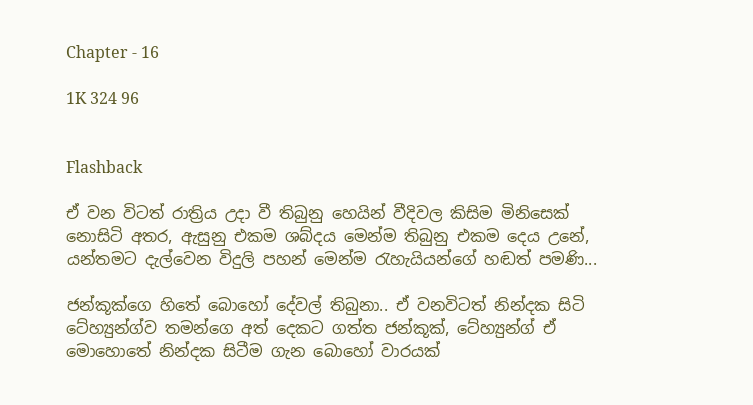Chapter - 16

1K 324 96


Flashback

ඒ වන විටත් රාත්‍රිය උදා වී තිබුනු හෙයින් වීදිවල කිසිම මිනිසෙක් නොසිටි අතර, ඇසුනු එකම ශබ්දය මෙන්ම තිබුනු එකම දෙය උනේ, යන්තමට දැල්වෙන විදුලි පහන් මෙන්ම රැහැයියන්ගේ හඬත් පමණි...

ජන්කූක්ගෙ හිතේ බොහෝ දේවල් තිබුනා.. ඒ වනවිටත් නින්දක සිටි ටේහ්‍යුන්ග්ව තමන්ගෙ අත් දෙකට ගත්ත ජන්කූක්, ටේහ්‍යුන්ග් ඒ මොහොතේ නින්දක සිටීම ගැන බොහෝ වාරයක්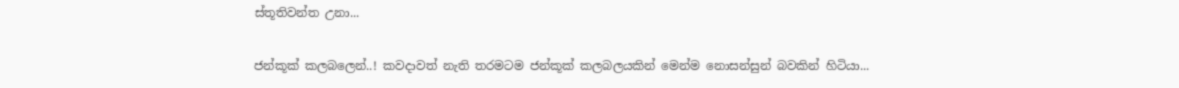ස්තූතිවන්ත උනා...

ජන්කූක් කලබලෙන්..! කවදාවත් නැති තරමටම ජන්කූක් කලබලයකින් මෙන්ම නොසන්සුන් බවකින් හිටියා...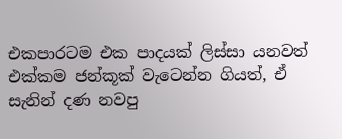එකපාරටම එක පාදයක් ලිස්සා යනවත් එක්කම ජන්කූක් වැටෙන්න ගියත්, ඒ සැනින් දණ නවපු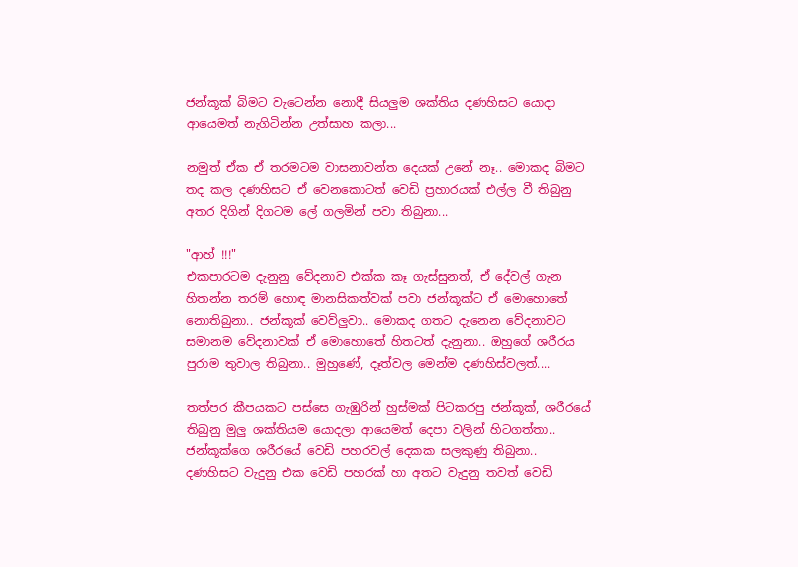ජන්කූක් බිමට වැටෙන්න නොදී සියලුම ශක්තිය දණහිසට යොදා ආයෙමත් නැගිටින්න උත්සාහ කලා...

නමුත් ඒක ඒ තරමටම වාසනාවන්ත දෙයක් උනේ නෑ.. මොකද බිමට තද කල දණහිසට ඒ වෙනකොටත් වෙඩි ප්‍රහාරයක් එල්ල වී තිබුනු අතර දිගින් දිගටම ලේ ගලමින් පවා තිබුනා...

"ආහ් !!!"
එකපාරටම දැනුනු වේදනාව එක්ක කෑ ගැස්සුනත්, ඒ දේවල් ගැන හිතන්න තරම් හොඳ මානසිකත්වක් පවා ජන්කූක්ට ඒ මොහොතේ නොතිබුනා.. ජන්කූක් වෙව්ලුවා.. මොකද ගතට දැනෙන වේදනාවට සමානම වේදනාවක් ඒ මොහොතේ හිතටත් දැනුනා.. ඔහුගේ ශරීරය පුරාම තුවාල තිබුනා.. මුහුණේ, දෑත්වල මෙන්ම දණහිස්වලත්....

තත්පර කීපයකට පස්සෙ ගැඹුරින් හුස්මක් පිටකරපු ජන්කූක්, ශරීරයේ තිබුනු මුලු ශක්තියම යොදලා ආයෙමත් දෙපා වලින් හිටගත්තා..
ජන්කූක්ගෙ ශරීරයේ වෙඩි පහරවල් දෙකක සලකුණු තිබුනා.. දණහිසට වැදුනු එක වෙඩි පහරක් හා අතට වැදුනු තවත් වෙඩි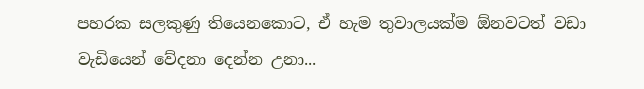පහරක සලකුණු තියෙනකොට, ඒ හැම තුවාලයක්ම ඕනවටත් වඩා වැඩියෙන් වේදනා දෙන්න උනා...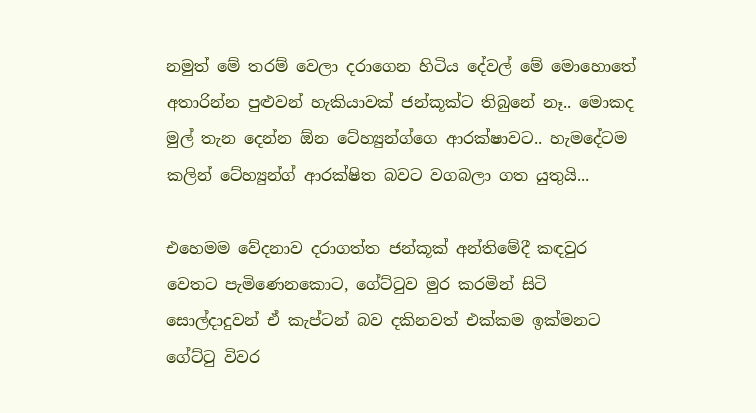නමුත් මේ තරම් වෙලා දරාගෙන හිටිය දේවල් මේ මොහොතේ අතාරින්න පුළුවන් හැකියාවක් ජන්කූක්ට තිබුනේ නෑ.. මොකද මුල් තැන දෙන්න ඕන ටේහ්‍යුන්ග්ගෙ ආරක්ෂාවට.. හැමදේටම කලින් ටේහ්‍යුන්ග් ආරක්ෂිත බවට වගබලා ගත යුතුයි...

එහෙමම වේදනාව දරාගත්ත ජන්කූක් අන්තිමේදී කඳවුර වෙතට පැමිණෙනකොට, ගේට්ටුව මුර කරමින් සිටි සොල්දාදුවන් ඒ කැප්ටන් බව දකිනවත් එක්කම ඉක්මනට ගේට්ටු විවර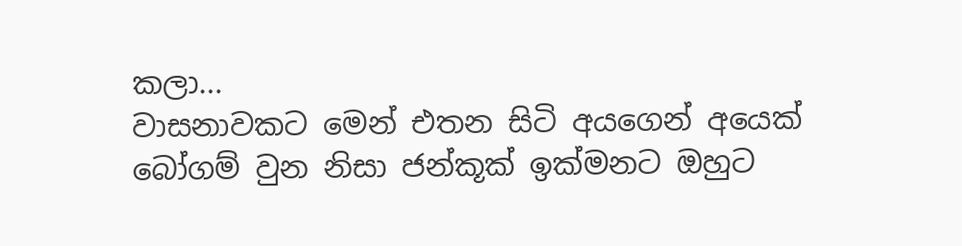කලා...
වාසනාවකට මෙන් එතන සිටි අයගෙන් අයෙක් බෝගම් වුන නිසා ජන්කූක් ඉක්මනට ඔහුට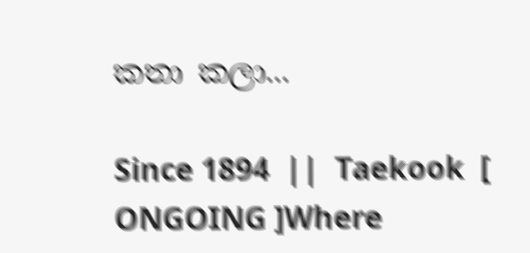කතා කලා...

Since 1894  ||  Taekook  [ ONGOING ]Where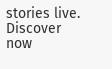stories live. Discover now